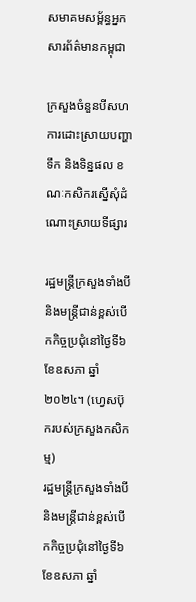សមាគមសម្ព័ន្ធអ្នកសារព័ត៌មានកម្ពុជា

ក្រសួងចំនួនបីសហការដោះស្រាយបញ្ហាទឹក និងទិន្នផល ខណៈកសិករស្នើសុំដំណោះស្រាយទីផ្សារ

រដ្ឋមន្ត្រីក្រសួងទាំងបី និងមន្ត្រីជាន់ខ្ពស់បើកកិច្ចប្រជុំនៅថ្ងៃទី៦ ខែឧសភា ឆ្នាំ២០២៤។ (ហ្វេសប៊ុករបស់ក្រសួងកសិកម្ម)
រដ្ឋមន្ត្រីក្រសួងទាំងបី និងមន្ត្រីជាន់ខ្ពស់បើកកិច្ចប្រជុំនៅថ្ងៃទី៦ ខែឧសភា ឆ្នាំ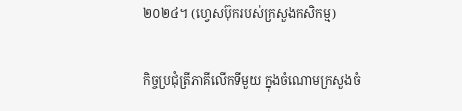២០២៤។ (ហ្វេសប៊ុករបស់ក្រសួងកសិកម្ម)

កិច្ចប្រជុំត្រីភាគីលើកទីមួយ ក្នុងចំណោមក្រសួងចំ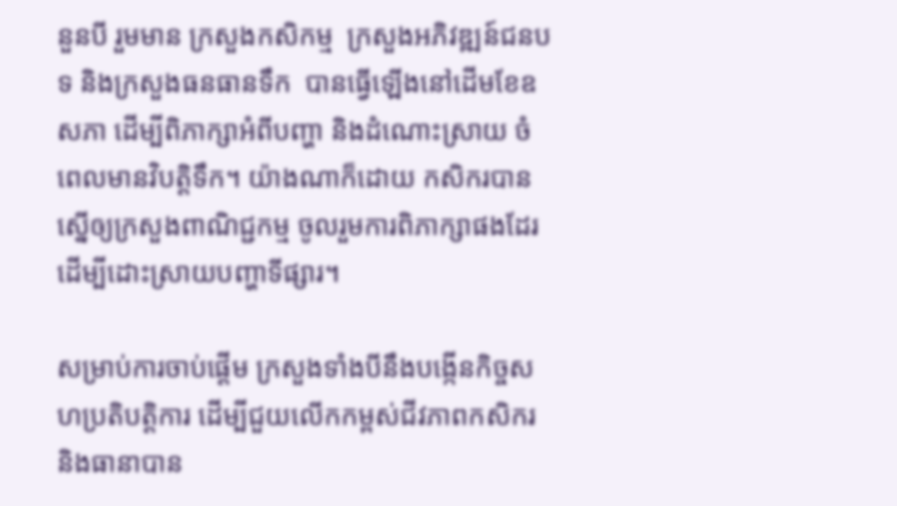នួនបី រួមមាន ក្រសួងកសិកម្ម  ក្រសួងអភិវឌ្ឍន៍ជនបទ និងក្រសួងធនធានទឹក  បានធ្វើឡើងនៅដើមខែឧសភា ដើម្បីពិភាក្សាអំពីបញ្ហា និងដំណោះស្រាយ ចំពេលមានវិបត្តិទឹក។ យ៉ាងណាក៏ដោយ កសិករបានស្នើឲ្យក្រសួងពាណិជ្ជកម្ម ចូលរួមការពិភាក្សាផងដែរ ដើម្បីដោះស្រាយបញ្ហាទីផ្សារ។

សម្រាប់ការចាប់ផ្តើម ក្រសួងទាំងបីនឹងបង្កើនកិច្ចសហប្រតិបត្តិការ ដើម្បីជួយលើកកម្ពស់ជីវភាពកសិករ និងធានាបាន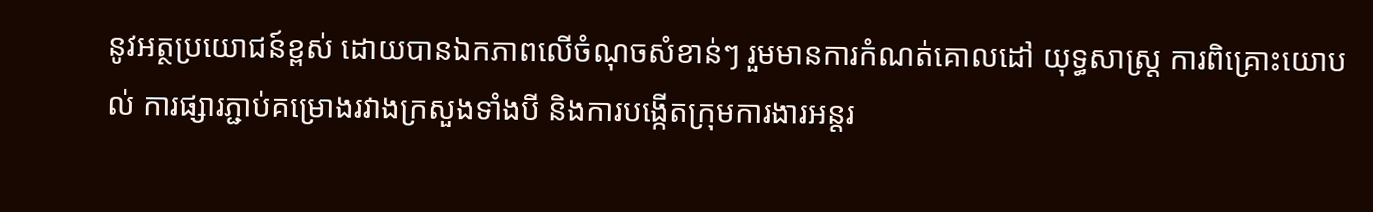នូវអត្ថប្រយោជន៍ខ្ពស់ ដោយបានឯកភាពលើចំណុចសំខាន់ៗ រួមមានការកំណត់គោលដៅ យុទ្ធសាស្ត្រ ការពិគ្រោះយោបល់ ការផ្សារភ្ជាប់គម្រោងរវាងក្រសួងទាំងបី និងការបង្កើតក្រុមការងារអន្តរ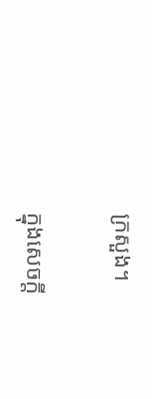ក្រសួង។

ក្នុងសេចក្តី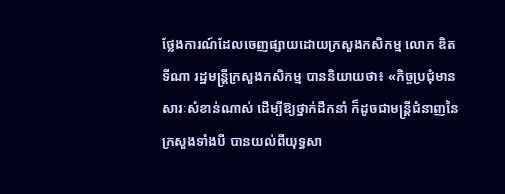ថ្លែងការណ៍ដែលចេញផ្សាយដោយក្រសួងកសិកម្ម លោក ឌិត ទីណា រដ្ឋមន្ត្រីក្រសួងកសិកម្ម បាននិយាយថា៖ «កិច្ចប្រជុំមានសារៈសំខាន់ណាស់ ដើម្បីឱ្យថ្នាក់ដឹកនាំ ក៏ដូចជាមន្ត្រីជំនាញនៃក្រសួងទាំងបី បានយល់ពីយុទ្ធសា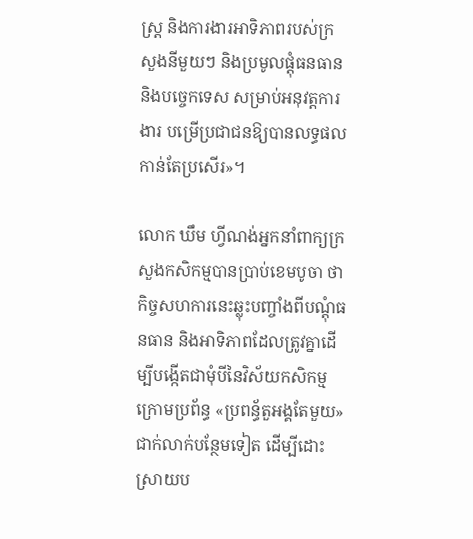ស្ត្រ និងការងារអាទិភាពរបស់ក្រសួងនីមួយៗ និងប្រមូលផ្តុំធនធាន និងបច្ចេកទេស សម្រាប់អនុវត្តការងារ បម្រើប្រជាជនឱ្យបានលទ្ធផលកាន់តែប្រសើរ»។

លោក ឃឹម ហ្វីណង់អ្នកនាំពាក្យក្រសួងកសិកម្មបានប្រាប់ខេមបូចា ថា កិច្ចសហការនេះឆ្លុះបញ្ចាំងពីបណ្តុំធនធាន និងអាទិភាពដែលត្រូវគ្នាដើម្បីបង្កើតជាមុំបីនៃវិស័យកសិកម្មក្រោមប្រព័ន្ធ «ប្រពន្ធ័តួអង្គតែមួយ» ជាក់លាក់បន្ថែមទៀត ដើម្បីដោះស្រាយប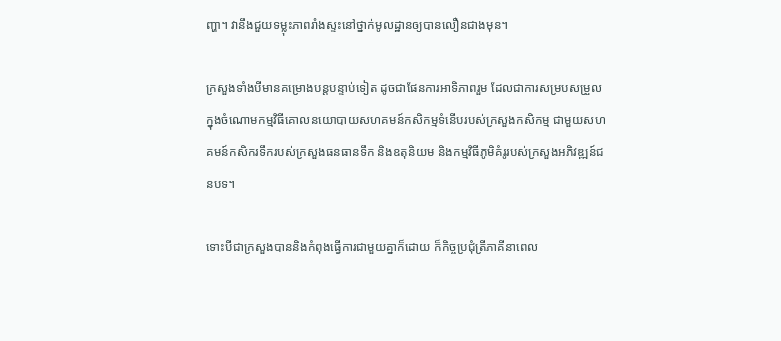ញ្ហា។ វានឹងជួយទម្លុះភាពរាំងស្ទះនៅថ្នាក់មូលដ្ឋានឲ្យបានលឿនជាងមុន។

ក្រសួងទាំងបីមានគម្រោងបន្តបន្ទាប់ទៀត ដូចជាផែនការអាទិភាពរួម ដែលជាការសម្របសម្រួលក្នុងចំណោមកម្មវិធីគោលនយោបាយសហគមន៍កសិកម្មទំនើបរបស់ក្រសួងកសិកម្ម ជាមួយសហគមន៍កសិករទឹករបស់ក្រសួងធនធានទឹក និងឧតុនិយម និងកម្មវិធីភូមិគំរូរបស់ក្រសួងអភិវឌ្ឍន៍ជនបទ។

ទោះបីជាក្រសួងបាននិងកំពុងធ្វើការជាមួយគ្នាក៏ដោយ ក៏កិច្ចប្រជុំត្រីភាគីនាពេល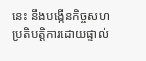នេះ នឹងបង្កើនកិច្ចសហប្រតិបត្តិការដោយផ្ទាល់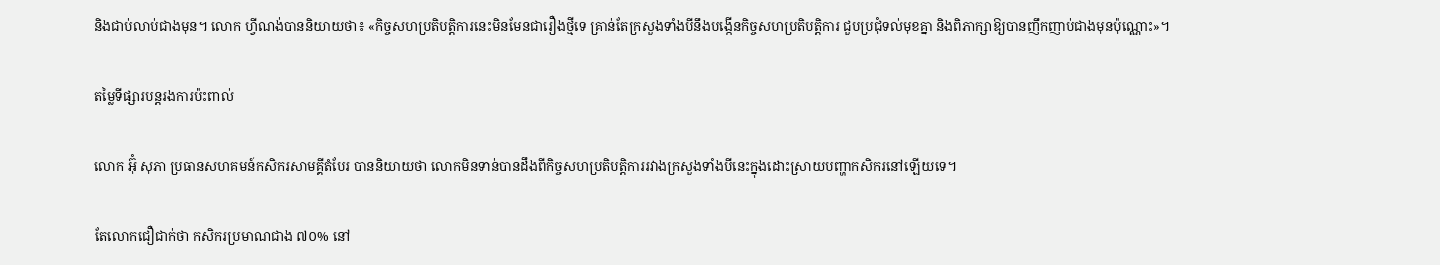និងជាប់លាប់ជាងមុន។ លោក ហ្វីណង់បាននិយាយថា៖ «កិច្ចសហប្រតិបត្តិការនេះមិនមែនជារឿងថ្មីទេ គ្រាន់តែក្រសួងទាំងបីនឹងបង្កើនកិច្ចសហប្រតិបត្តិការ ជួបប្រជុំទល់មុខគ្នា និងពិភាក្សាឱ្យបានញឹកញាប់ជាងមុនប៉ុណ្ណោះ»។

តម្លៃទីផ្សារបន្តរងការប៉ះពាល់

លោក អ៊ុំ សុភា ប្រធានសហគមន៍កសិករសាមគ្គីតំបែរ បាននិយាយថា លោកមិនទាន់បានដឹងពីកិច្ចសហប្រតិបត្តិការរវាងក្រសួងទាំងបីនេះក្នុងដោះស្រាយបញ្ហាកសិករនៅឡើយទេ។

តែលោកជឿជាក់ថា កសិករប្រមាណជាង ៧០% នៅ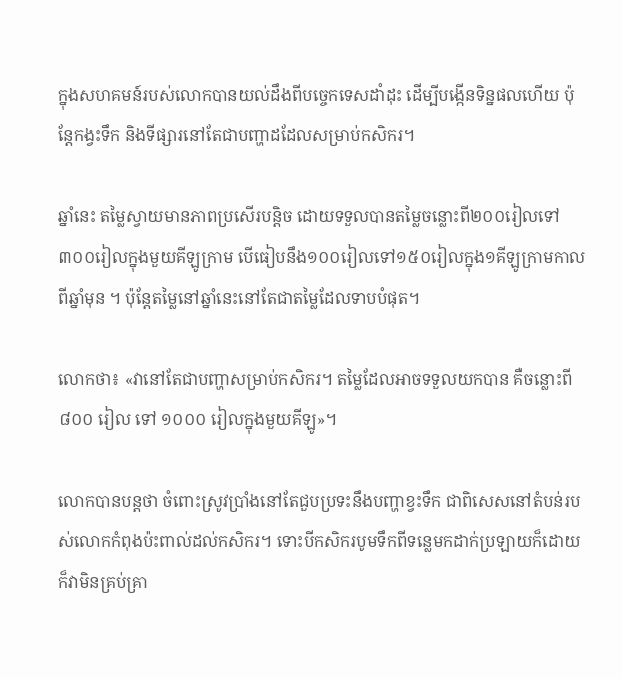ក្នុងសហគមន៍របស់លោកបានយល់ដឹងពីបច្ចេកទេសដាំដុះ ដើម្បីបង្កើនទិន្នផលហើយ ប៉ុន្តែកង្វះទឹក និងទីផ្សារនៅតែជាបញ្ហាដដែលសម្រាប់កសិករ។

ឆ្នាំនេះ តម្លៃស្វាយមានភាពប្រសើរបន្តិច ដោយទទួលបានតម្លៃចន្លោះពី២០០រៀលទៅ៣០០រៀលក្នុងមួយគីឡូក្រាម បើធៀបនឹង១០០រៀលទៅ១៥០រៀលក្នុង១គីឡូក្រាមកាលពីឆ្នាំមុន ។ ប៉ុន្តែតម្លៃនៅឆ្នាំនេះនៅតែជាតម្លៃដែលទាបបំផុត។

លោកថា៖ «វានៅតែជាបញ្ហាសម្រាប់កសិករ។ តម្លៃដែលអាចទទួលយកបាន គឺចន្លោះពី ៨០០ រៀល ទៅ ១០០០ រៀលក្នុងមួយគីឡូ»។

លោកបានបន្តថា ចំពោះស្រូវប្រាំងនៅតែជួបប្រទះនឹងបញ្ហាខ្វះទឹក ជាពិសេសនៅតំបន់របស់លោកកំពុងប៉ះពាល់ដល់កសិករ។ ទោះបីកសិករបូមទឹកពីទន្លេមកដាក់ប្រឡាយក៏ដោយ ក៏វាមិនគ្រប់គ្រា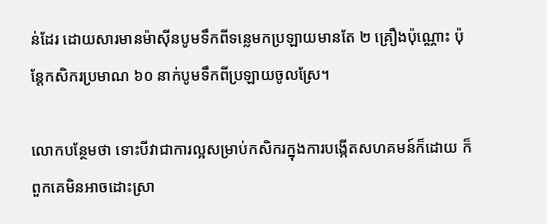ន់ដែរ ដោយសារមានម៉ាស៊ីនបូមទឹកពីទន្លេមកប្រឡាយមានតែ ២ គ្រឿងប៉ុណ្ណោះ ប៉ុន្តែកសិករប្រមាណ ៦០ នាក់បូមទឹកពីប្រឡាយចូលស្រែ។

លោកបន្ថែមថា ទោះបីវាជាការល្អសម្រាប់កសិករក្នុងការបង្កើតសហគមន៍ក៏ដោយ ក៏ពួកគេមិនអាចដោះស្រា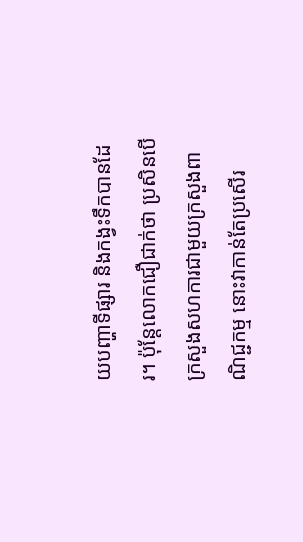យបញ្ហាទីផ្សារ និងកង្វះទឹកបានដែរ។ ប៉ុន្តែលោកជឿជាក់ថា ប្រសិនបើក្រសួងសហការជាមួយក្រសួងពាណិជ្ជកម្ម នោះវាកាន់តែប្រសើរ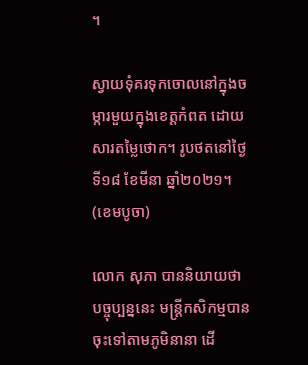។

ស្វាយទុំគរទុកចោលនៅក្នុងចម្ការមួយក្នុងខេត្តកំពត ដោយសារតម្លៃថោក។ រូបថតនៅថ្ងៃទី១៨ ខែមីនា ឆ្នាំ២០២១។ (ខេមបូចា)

លោក សុភា បាននិយាយថា បច្ចុប្បន្ននេះ មន្ត្រីកសិកម្មបានចុះទៅតាមភូមិនានា ដើ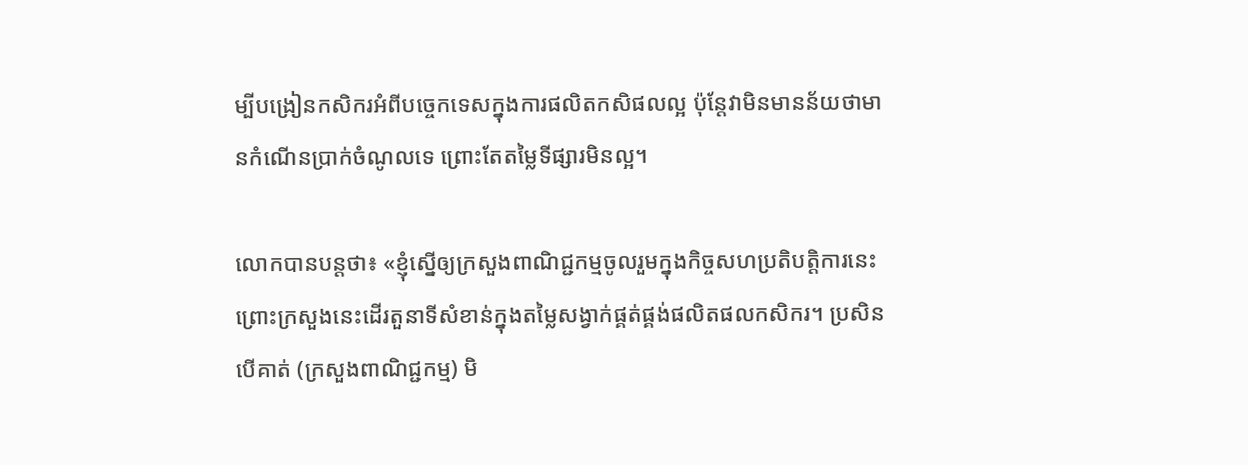ម្បីបង្រៀនកសិករអំពីបច្ចេកទេសក្នុងការផលិតកសិផលល្អ ប៉ុន្តែវាមិនមានន័យថាមានកំណើនប្រាក់ចំណូលទេ ព្រោះតែតម្លៃទីផ្សារមិនល្អ។

លោកបានបន្តថា៖ «ខ្ញុំស្នើឲ្យក្រសួងពាណិជ្ជកម្មចូលរួមក្នុងកិច្ចសហប្រតិបត្តិការនេះព្រោះក្រសួងនេះដើរតួនាទីសំខាន់ក្នុងតម្លៃសង្វាក់ផ្គត់ផ្គង់ផលិតផលកសិករ។ ប្រសិនបើគាត់ (ក្រសួងពាណិជ្ជកម្ម) មិ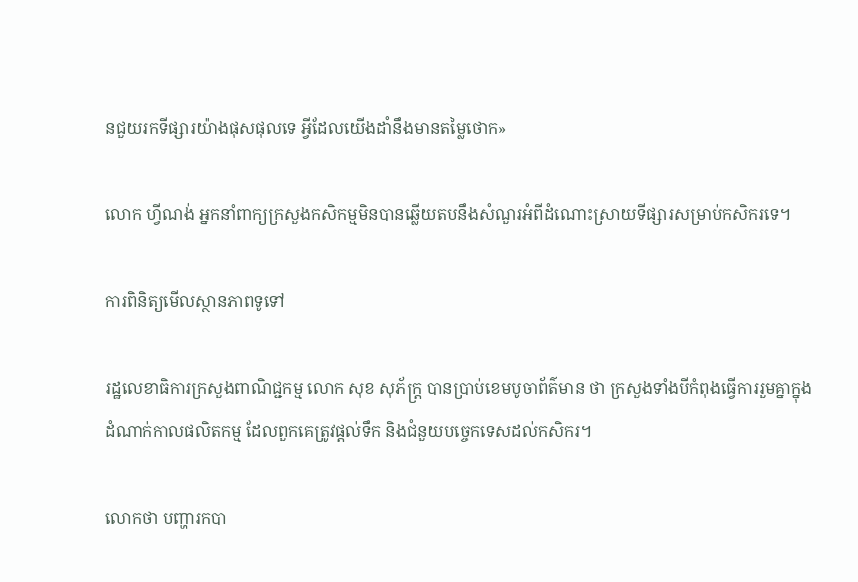នជួយរកទីផ្សារយ៉ាងផុសផុលទេ អ្វីដែលយើងដាំនឹងមានតម្លៃថោក»

លោក ហ្វីណង់ អ្នកនាំពាក្យក្រសួងកសិកម្មមិនបានឆ្លើយតបនឹងសំណួរអំពីដំណោះស្រាយទីផ្សារសម្រាប់កសិករទេ។

ការពិនិត្យមើលស្ថានភាពទូទៅ

រដ្ឋលេខាធិការក្រសួងពាណិជ្ជកម្ម លោក សុខ សុភ័ក្រ្ត បានប្រាប់ខេមបូចាព័ត៌មាន ថា ក្រសួងទាំងបីកំពុងធ្វើការរួមគ្នាក្នុងដំណាក់កាលផលិតកម្ម ដែលពួកគេត្រូវផ្តល់ទឹក និងជំនួយបច្ចេកទេសដល់កសិករ។

លោកថា បញ្ហារកបា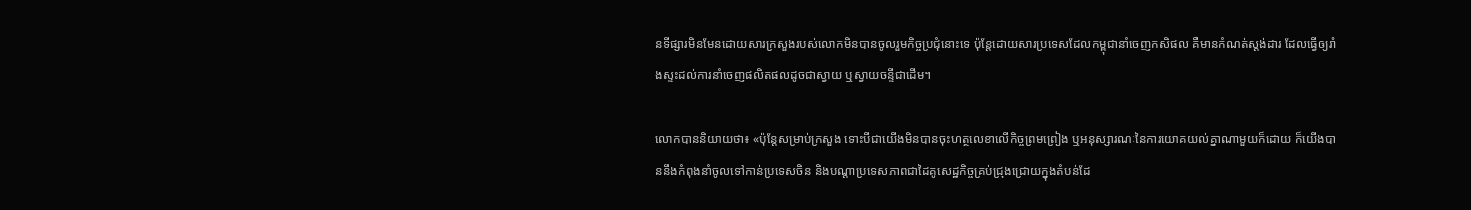នទីផ្សារមិនមែនដោយសារក្រសួងរបស់លោកមិនបានចូលរួមកិច្ចប្រជុំនោះទេ ប៉ុន្តែដោយសារប្រទេសដែលកម្ពុជានាំចេញកសិផល គឺមានកំណត់ស្តង់ដារ ដែលធ្វើឲ្យរាំងស្ទះដល់ការនាំចេញផលិតផលដូចជាស្វាយ ឬស្វាយចន្ទីជាដើម។

លោកបាននិយាយថា៖ «ប៉ុន្តែសម្រាប់ក្រសួង ទោះបីជាយើងមិនបានចុះហត្ថលេខាលើកិច្ចព្រមព្រៀង ឬអនុស្សារណៈនៃការយោគយល់គ្នាណាមួយក៏ដោយ ក៏យើងបាននឹងកំពុងនាំចូលទៅកាន់ប្រទេសចិន និងបណ្តាប្រទេសភាពជាដៃគូសេដ្ឋកិច្ចគ្រប់ជ្រុងជ្រោយក្នុងតំបន់ដែ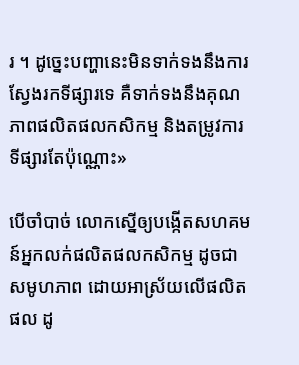រ ។ ដូច្នេះបញ្ហានេះមិនទាក់ទងនឹងការស្វែងរកទីផ្សារទេ គឺទាក់ទងនឹងគុណភាពផលិតផលកសិកម្ម និងតម្រូវការទីផ្សារតែប៉ុណ្ណោះ»

បើចាំបាច់ លោកស្នើឲ្យបង្កើតសហគមន៍អ្នកលក់ផលិតផលកសិកម្ម ដូចជាសមូហភាព ដោយអាស្រ័យលើផលិតផល ដូ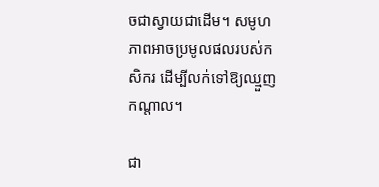ចជាស្វាយជាដើម។ សមូហភាពអាចប្រមូលផលរបស់កសិករ ដើម្បីលក់ទៅឱ្យឈ្មួញកណ្តាល។

ជា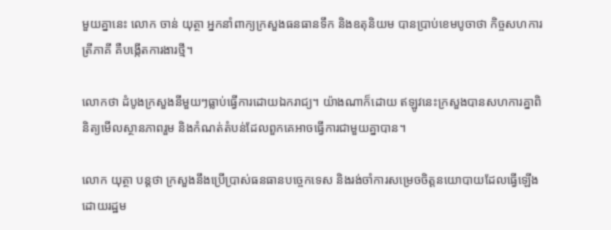មួយគ្នានេះ លោក ចាន់ យុត្ថា អ្នកនាំពាក្យក្រសួងធនធានទឹក និងឧតុនិយម បានប្រាប់ខេមបូចាថា កិច្ចសហការត្រីភាគី គឺបង្កើតការងារថ្មី។

លោកថា ដំបូងក្រសួងនីមួយៗធ្លាប់ធ្វើការដោយឯករាជ្យ។ យ៉ាងណាក៏ដោយ ឥឡូវនេះក្រសួងបានសហការគ្នាពិនិត្យមើលស្ថានភាពរួម និងកំណត់តំបន់ដែលពួកគេអាចធ្វើការជាមួយគ្នាបាន។

លោក យុត្ថា បន្តថា ក្រសួងនឹងប្រើប្រាស់ធនធានបច្ចេកទេស និងរង់ចាំការសម្រេចចិត្តនយោបាយដែលធ្វើឡើងដោយរដ្ឋម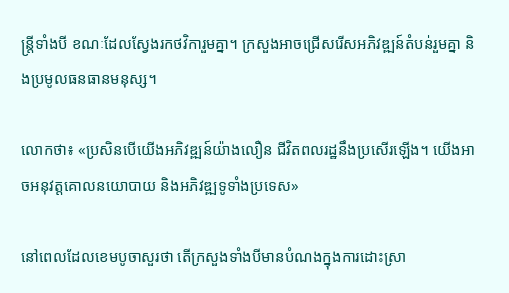ន្ត្រីទាំងបី ខណៈដែលស្វែងរកថវិការួមគ្នា។ ក្រសួងអាចជ្រើសរើសអភិវឌ្ឍន៍តំបន់រួមគ្នា និងប្រមូលធនធានមនុស្ស។

លោកថា៖ «ប្រសិនបើយើងអភិវឌ្ឍន៍យ៉ាងលឿន ជីវិតពលរដ្ឋនឹងប្រសើរឡើង។ យើងអាចអនុវត្តគោលនយោបាយ និងអភិវឌ្ឍទូទាំងប្រទេស»

នៅពេលដែលខេមបូចាសួរថា តើក្រសួងទាំងបីមានបំណងក្នុងការដោះស្រា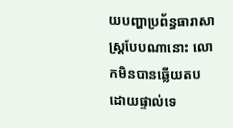យបញ្ហាប្រព័ន្ធធារាសាស្ត្របែបណានោះ លោកមិនបានឆ្លើយតបដោយផ្ទាល់ទេ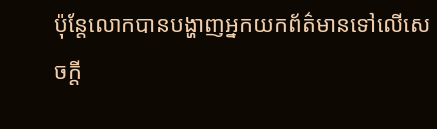ប៉ុន្តែលោកបានបង្ហាញអ្នកយកព័ត៌មានទៅលើសេចក្តី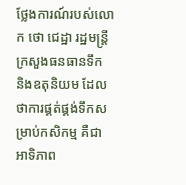ថ្លែងការណ៍របស់លោក ថោ ជេដ្ឋា រដ្ឋមន្ត្រីក្រសួងធនធានទឹក និងឧតុនិយម ដែលថាការផ្គត់ផ្គង់ទឹកសម្រាប់កសិកម្ម គឺជាអាទិភាព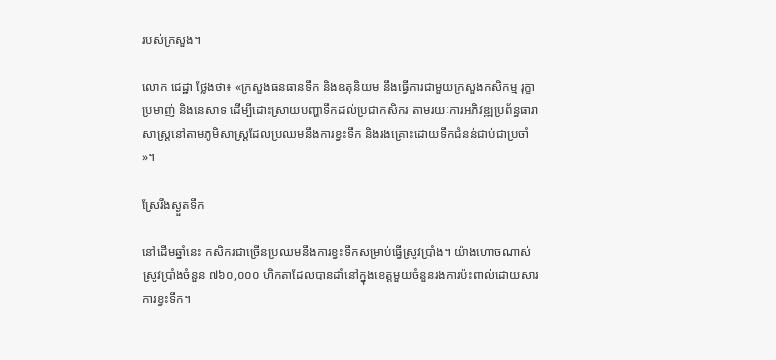របស់ក្រសួង។

លោក ជេដ្ឋា ថ្លែងថា៖ «ក្រសួងធនធានទឹក និងឧតុនិយម នឹងធ្វើការជាមួយក្រសួងកសិកម្ម រុក្ខាប្រមាញ់ និងនេសាទ ដើម្បីដោះស្រាយបញ្ហាទឹកដល់ប្រជាកសិករ តាមរយៈការអភិវឌ្ឍប្រព័ន្ធធារាសាស្ត្រនៅតាមភូមិសាស្រ្តដែលប្រឈមនឹងការខ្វះទឹក និងរងគ្រោះដោយទឹកជំនន់ជាប់ជាប្រចាំ»។

ស្រែរីងស្ងួតទឹក

នៅដើមឆ្នាំនេះ កសិករជាច្រើនប្រឈមនឹងការខ្វះទឹកសម្រាប់ធ្វើស្រូវប្រាំង។ យ៉ាងហោចណាស់ស្រូវប្រាំងចំនួន ៧៦០,០០០ ហិកតាដែលបានដាំនៅក្នុងខេត្តមួយចំនួនរងការប៉ះពាល់ដោយសារការខ្វះទឹក។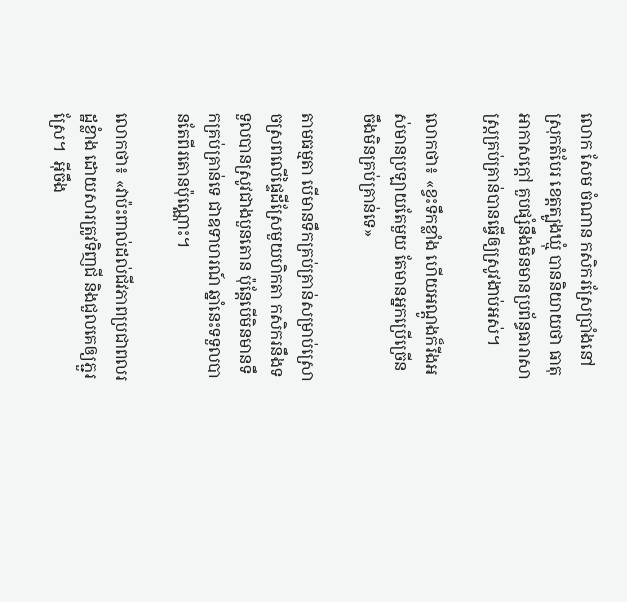លោក សែម ចំណាន កសិករស្រែប្រាំងនៅស្រុកតំបែរ ខេត្តត្បូងឃ្មុំ បាននិយាយថា ធាតុអាកាសក្តៅ គួបផ្សំនឹងមិនមានប្រព័ន្ធធារាសាស្រ្តគ្រប់គ្រាន់បានធ្វើឲ្យស្រូវងាប់អស់។

លោកថា៖ «ខ្វះទឹកខ្លាំង ហើយអណ្ដូងក៏រីងអស់មានប្រឡាយតែមួយ តែមានអ្នកប្រើច្រើន ចឹងមិនគ្រប់គ្រាន់ទេ»

តាមធម្មតា បើមានទឹកគ្រប់គ្រាន់សម្រាប់ស្រោចស្រពលើផ្ទៃដីស្រែមួយហិកតា កសិករនឹងទទួលបានស្រូវជាងបួនតោន ប៉ុន្តែបើមិនមានទឹកគ្រប់គ្រាន់ទេ ជាឧទាហរណ៍ ឆ្នាំនេះទទួលបានតែពីរតោនប៉ុណ្ណោះ។

លោកថា៖ «វាប៉ះពាល់ដល់ជីវភាពប្រជាពលរដ្ឋខ្លំាង ដោយសារត្រូវទិញជី និងជួលគេឲ្យភ្ជួរស្រែ។  អ៊ីចឹង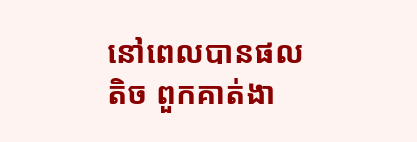នៅពេលបានផលតិច ពួកគាត់ងា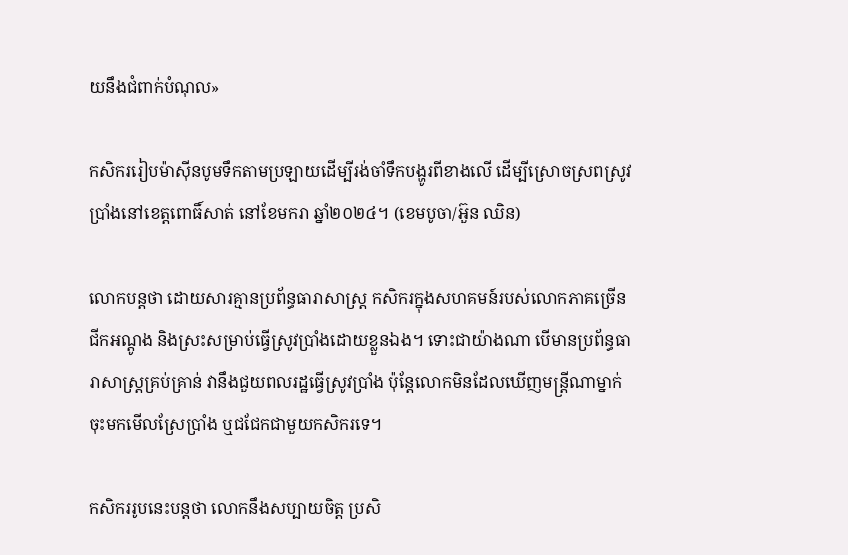យនឹងជំពាក់បំណុល»

កសិកររៀបម៉ាស៊ីនបូមទឹកតាមប្រឡាយដើម្បីរង់ចាំទឹកបង្ហូរពីខាងលើ ដើម្បីស្រោចស្រពស្រូវប្រាំងនៅខេត្តពោធិ៍សាត់ នៅខែមករា ឆ្នាំ២០២៤។ (ខេមបូចា/អ៊ួន ឈិន)

លោកបន្តថា ដោយសារគ្មានប្រព័ន្ធធារាសាស្ត្រ កសិករក្នុងសហគមន៍របស់លោកភាគច្រើនជីកអណ្តូង និងស្រះសម្រាប់ធ្វើស្រូវប្រាំងដោយខ្លួនឯង។ ទោះជាយ៉ាងណា បើមានប្រព័ន្ធធារាសាស្ត្រគ្រប់គ្រាន់ វានឹងជួយពលរដ្ឋធ្វើស្រូវប្រាំង ប៉ុន្តែលោកមិនដែលឃើញមន្ត្រីណាម្នាក់ចុះមកមើលស្រែប្រាំង ឬជជែកជាមួយកសិករទេ។

កសិកររូបនេះបន្តថា លោកនឹងសប្បាយចិត្ត ប្រសិ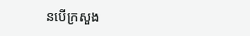នបើក្រសួង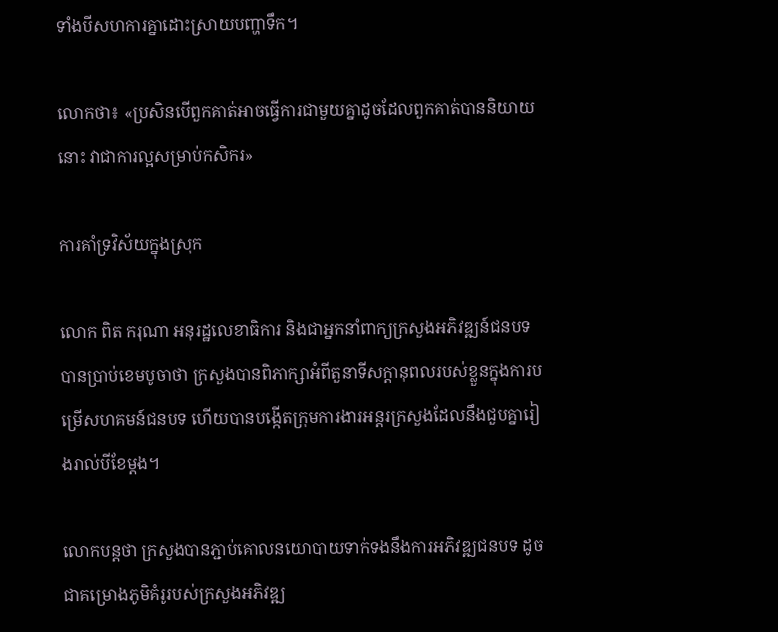ទាំងបីសហការគ្នាដោះស្រាយបញ្ហាទឹក។

លោកថា៖ «ប្រសិនបើពួកគាត់អាចធ្វើការជាមួយគ្នាដូចដែលពួកគាត់បាននិយាយនោះ វាជាការល្អសម្រាប់កសិករ»

ការគាំទ្រវិស័យក្នុងស្រុក

លោក ពិត ករុណា អនុរដ្ឋលេខាធិការ និងជាអ្នកនាំពាក្យក្រសួងអភិវឌ្ឍន៍ជនបទ បានប្រាប់ខេមបូចាថា ក្រសួងបានពិភាក្សាអំពីតួនាទីសក្តានុពលរបស់ខ្លួនក្នុងការបម្រើសហគមន៍ជនបទ ហើយបានបង្កើតក្រុមការងារអន្តរក្រសួងដែលនឹងជួបគ្នារៀងរាល់បីខែម្តង។

លោកបន្តថា ក្រសួងបានភ្ជាប់គោលនយោបាយទាក់ទងនឹងការអភិវឌ្ឍជនបទ ដូចជាគម្រោងភូមិគំរូរបស់ក្រសួងអភិវឌ្ឍ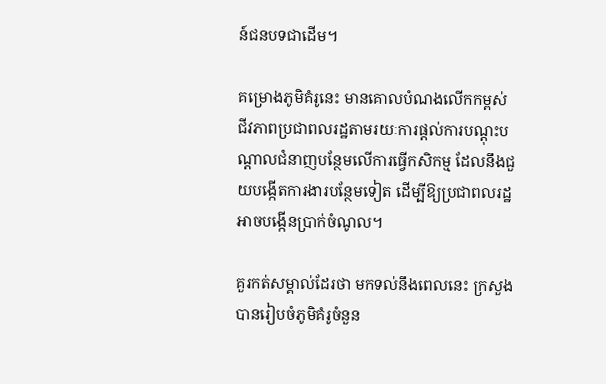ន៍ជនបទជាដើម។

គម្រោងភូមិគំរូនេះ មានគោលបំណងលើកកម្ពស់ជីវភាពប្រជាពលរដ្ឋតាមរយៈការផ្តល់ការបណ្តុះបណ្តាលជំនាញបន្ថែមលើការធ្វើកសិកម្ម ដែលនឹងជួយបង្កើតការងារបន្ថែមទៀត ដើម្បីឱ្យប្រជាពលរដ្ឋអាចបង្កើនប្រាក់ចំណូល។

គួរកត់សម្គាល់ដែរថា មកទល់នឹងពេលនេះ ក្រសួងបានរៀបចំភូមិគំរូចំនួន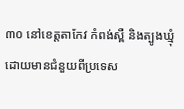៣០ នៅខេត្តតាកែវ កំពង់ស្ពឺ និងត្បូងឃ្មុំ ដោយមានជំនួយពីប្រទេស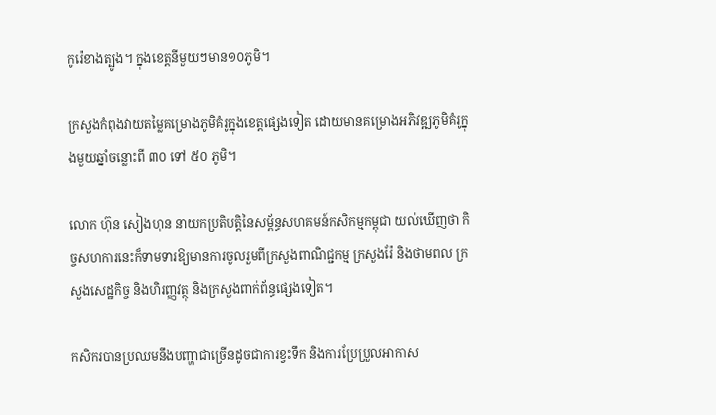កូរ៉េខាងត្បូង។ ក្នុងខេត្តនីមួយៗមាន១០ភូមិ។

ក្រសួងកំពុងវាយតម្លៃគម្រោងភូមិគំរូក្នុងខេត្តផ្សេងទៀត ដោយមានគម្រោងអភិវឌ្ឍភូមិគំរូក្នុងមួយឆ្នាំចន្លោះពី ៣០ ទៅ ៥០ ភូមិ។

លោក ហ៊ុន សៀងហុន នាយកប្រតិបត្តិនៃសម្ព័ន្ធសហគមន៍កសិកម្មកម្ពុជា យល់ឃើញថា កិច្ចសហការនេះក៏ទាមទារឱ្យមានការចូលរួមពីក្រសួងពាណិជ្ជកម្ម ក្រសួងរ៉ែ និងថាមពល ក្រសួងសេដ្ឋកិច្ច និងហិរញ្ញវត្ថុ និងក្រសួងពាក់ព័ន្ធផ្សេងទៀត។

កសិករបានប្រឈមនឹងបញ្ហាជាច្រើនដូចជាការខ្វះទឹក និងការប្រែប្រួលអាកាស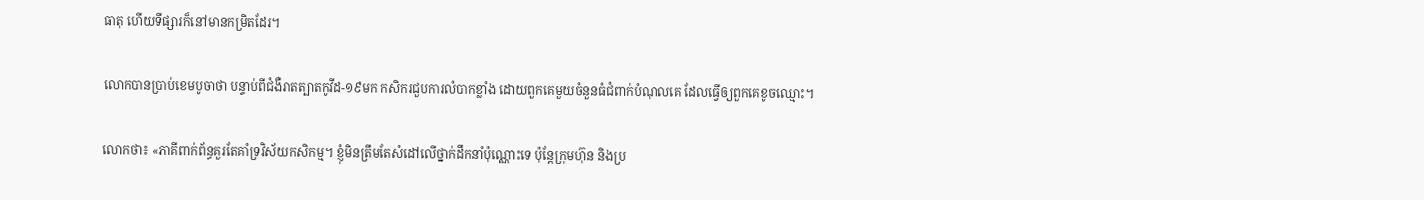ធាតុ ហើយទីផ្សារក៏នៅមានកម្រិតដែរ។

លោកបានប្រាប់ខេមបូចាថា បន្ទាប់ពីជំងឺរាតត្បាតកូវីដ-១៩មក កសិករជួបការលំបាកខ្លាំង ដោយពួកគេមួយចំនួនធំជំពាក់បំណុលគេ ដែលធ្វើឲ្យពួកគេខូចឈ្មោះ។

លោកថា៖ «ភាគីពាក់ព័ន្ធគួរតែគាំទ្រវិស័យកសិកម្ម។ ខ្ញុំមិនត្រឹមតែសំដៅលើថ្នាក់ដឹកនាំប៉ុណ្ណោះទេ ប៉ុន្តែក្រុមហ៊ុន និងប្រ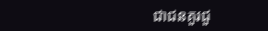ជាជនគួរជួ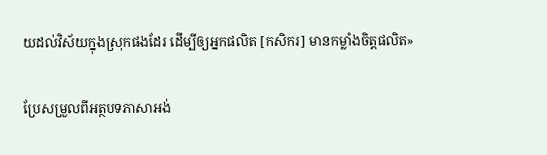យដល់វិស័យក្នុងស្រុកផងដែរ ដើម្បីឲ្យអ្នកផលិត [កសិករ] មានកម្លាំងចិត្តផលិត»

ប្រែសម្រួលពីអត្ថបទភាសាអង់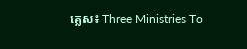គ្លេស៖ Three Ministries To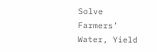Solve Farmers’ Water, Yield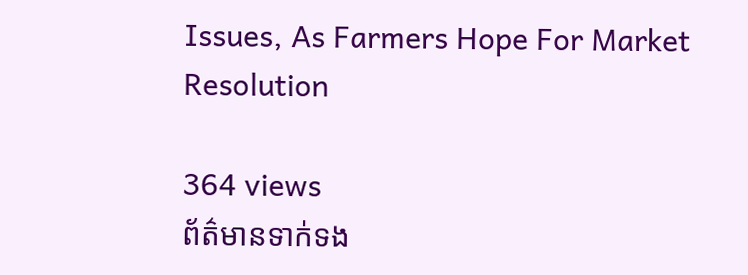Issues, As Farmers Hope For Market Resolution

364 views
ព័ត៌មានទាក់ទង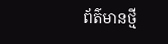ព័ត៌មានថ្មី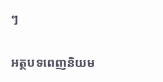ៗ

អត្ថបទពេញនិយម